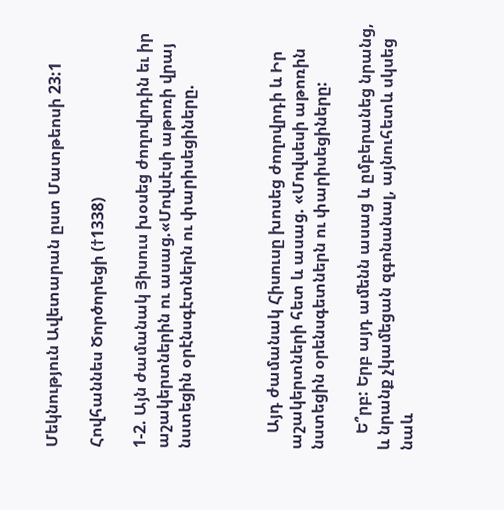Մեկնություն Ավետարան ըստ Մատթեոսի 23:1

Հովհաննես Ծործորեցի (†1338)

1-2. Այն ժամանակ Յիսուս խօսեց ժողովրդին եւ իր աշակերտներին ու ասաց.«Մովսէսի աթոռի վրայ նստեցին օրէնսգէտներն ու փարիսեցիները.



    Այդ ժամանակ Հիսուսը խոսեց ժողովրդի և Իր աշակերտների հետ և ասաց. «Մովսեսի աթոռին նստեցին օրենսգետներն ու փարիսեցիները:

    Ե՞րբ: Երբ այդ ամենն ասաց և ըմբերանեց նրանց, և նրանք չկամեցան զգոնանալ, այնուհետև սկսեց նաև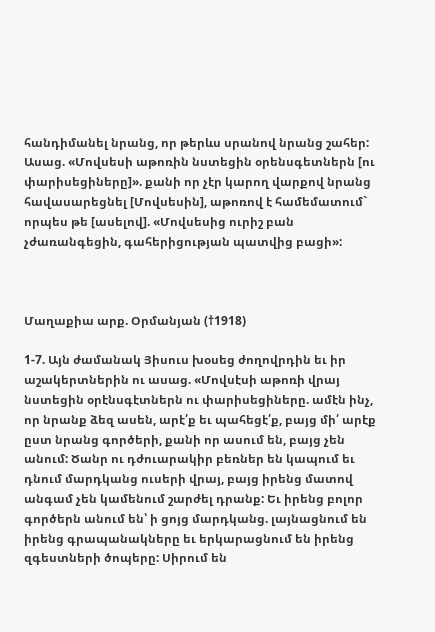հանդիմանել նրանց, որ թերևս սրանով նրանց շահեր: Ասաց. «Մովսեսի աթոռին նստեցին օրենսգետներն [ու փարիսեցիները]». քանի որ չէր կարող վարքով նրանց հավասարեցնել [Մովսեսին], աթոռով է համեմատում` որպես թե [ասելով]. «Մովսեսից ուրիշ բան չժառանգեցին, գահերիցության պատվից բացի»:



Մաղաքիա արք. Օրմանյան (†1918)

1-7. Այն ժամանակ Յիսուս խօսեց ժողովրդին եւ իր աշակերտներին ու ասաց. «Մովսէսի աթոռի վրայ նստեցին օրէնսգէտներն ու փարիսեցիները. ամէն ինչ, որ նրանք ձեզ ասեն, արէ՛ք եւ պահեցէ՛ք, բայց մի՛ արէք ըստ նրանց գործերի, քանի որ ասում են, բայց չեն անում: Ծանր ու դժուարակիր բեռներ են կապում եւ դնում մարդկանց ուսերի վրայ, բայց իրենց մատով անգամ չեն կամենում շարժել դրանք: Եւ իրենց բոլոր գործերն անում են՝ ի ցոյց մարդկանց. լայնացնում են իրենց գրապանակները եւ երկարացնում են իրենց զգեստների ծոպերը: Սիրում են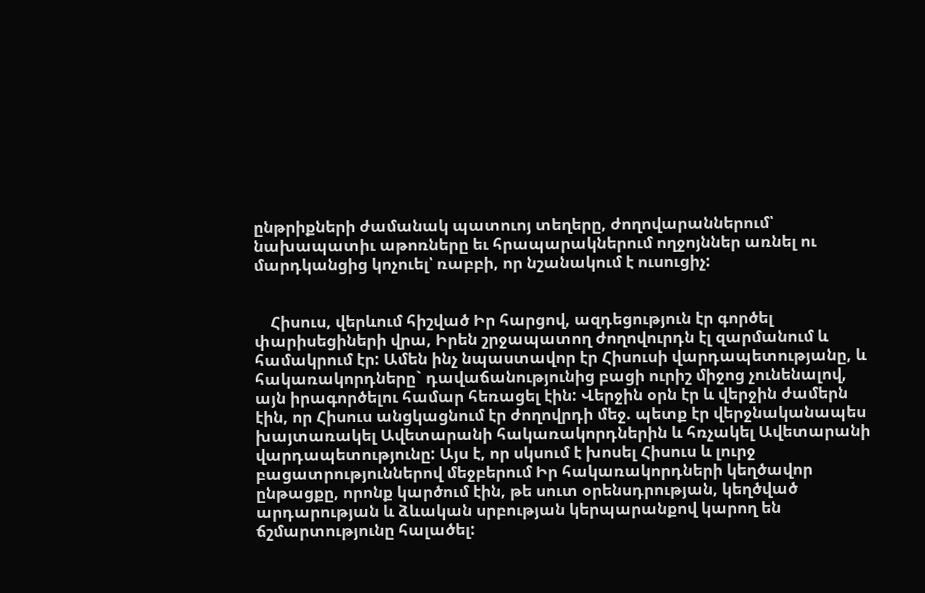ընթրիքների ժամանակ պատուոյ տեղերը, ժողովարաններում՝ նախապատիւ աթոռները եւ հրապարակներում ողջոյններ առնել ու մարդկանցից կոչուել՝ ռաբբի, որ նշանակում է ուսուցիչ:


    Հիսուս, վերևում հիշված Իր հարցով, ազդեցություն էր գործել փարիսեցիների վրա, Իրեն շրջապատող ժողովուրդն էլ զարմանում և համակրում էր: Ամեն ինչ նպաստավոր էր Հիսուսի վարդապետությանը, և հակառակորդները` դավաճանությունից բացի ուրիշ միջոց չունենալով, այն իրագործելու համար հեռացել էին: Վերջին օրն էր և վերջին ժամերն էին, որ Հիսուս անցկացնում էր ժողովրդի մեջ. պետք էր վերջնականապես խայտառակել Ավետարանի հակառակորդներին և հռչակել Ավետարանի վարդապետությունը: Այս է, որ սկսում է խոսել Հիսուս և լուրջ բացատրություններով մեջբերում Իր հակառակորդների կեղծավոր ընթացքը, որոնք կարծում էին, թե սուտ օրենսդրության, կեղծված արդարության և ձևական սրբության կերպարանքով կարող են ճշմարտությունը հալածել: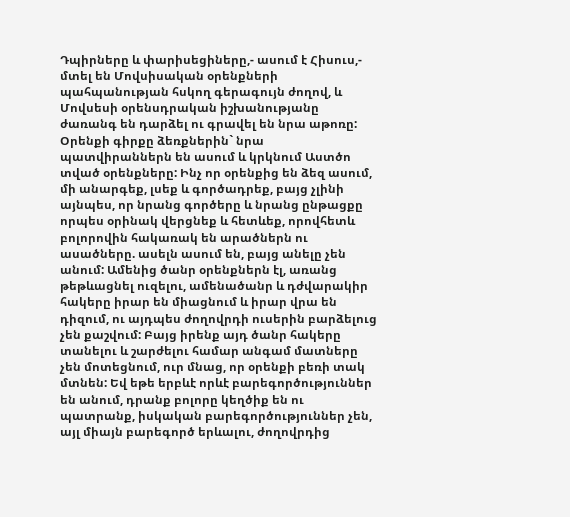Դպիրները և փարիսեցիները,- ասում է Հիսուս,- մտել են Մովսիսական օրենքների պահպանության հսկող գերագույն ժողով, և Մովսեսի օրենսդրական իշխանությանը ժառանգ են դարձել ու գրավել են նրա աթոռը: Օրենքի գիրքը ձեռքներին` նրա պատվիրաններն են ասում և կրկնում Աստծո տված օրենքները: Ինչ որ օրենքից են ձեզ ասում, մի անարգեք, լսեք և գործադրեք, բայց չլինի այնպես, որ նրանց գործերը և նրանց ընթացքը որպես օրինակ վերցնեք և հետևեք, որովհետև բոլորովին հակառակ են արածներն ու ասածները. ասելն ասում են, բայց անելը չեն անում: Ամենից ծանր օրենքներն էլ, առանց թեթևացնել ուզելու, ամենածանր և դժվարակիր հակերը իրար են միացնում և իրար վրա են դիզում, ու այդպես ժողովրդի ուսերին բարձելուց չեն քաշվում: Բայց իրենք այդ ծանր հակերը տանելու և շարժելու համար անգամ մատները չեն մոտեցնում, ուր մնաց, որ օրենքի բեռի տակ մտնեն: Եվ եթե երբևէ որևէ բարեգործություններ են անում, դրանք բոլորը կեղծիք են ու պատրանք, իսկական բարեգործություններ չեն, այլ միայն բարեգործ երևալու, ժողովրդից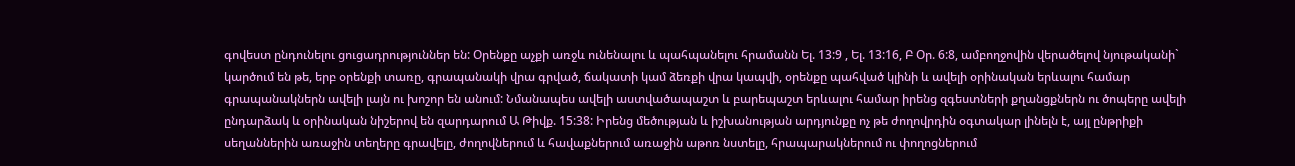գովեստ ընդունելու ցուցադրություններ են: Օրենքը աչքի առջև ունենալու և պահպանելու հրամանն Ել. 13:9 , Ել. 13:16, Բ Օր. 6:8, ամբողջովին վերածելով նյութականի` կարծում են թե, երբ օրենքի տառը, գրապանակի վրա գրված, ճակատի կամ ձեռքի վրա կապվի, օրենքը պահված կլինի և ավելի օրինական երևալու համար գրապանակներն ավելի լայն ու խոշոր են անում: Նմանապես ավելի աստվածապաշտ և բարեպաշտ երևալու համար իրենց զգեստների քղանցքներն ու ծոպերը ավելի ընդարձակ և օրինական նիշերով են զարդարում Ա Թիվք. 15:38: Իրենց մեծության և իշխանության արդյունքը ոչ թե ժողովրդին օգտակար լինելն է, այլ ընթրիքի սեղաններին առաջին տեղերը գրավելը, ժողովներում և հավաքներում առաջին աթոռ նստելը, հրապարակներում ու փողոցներում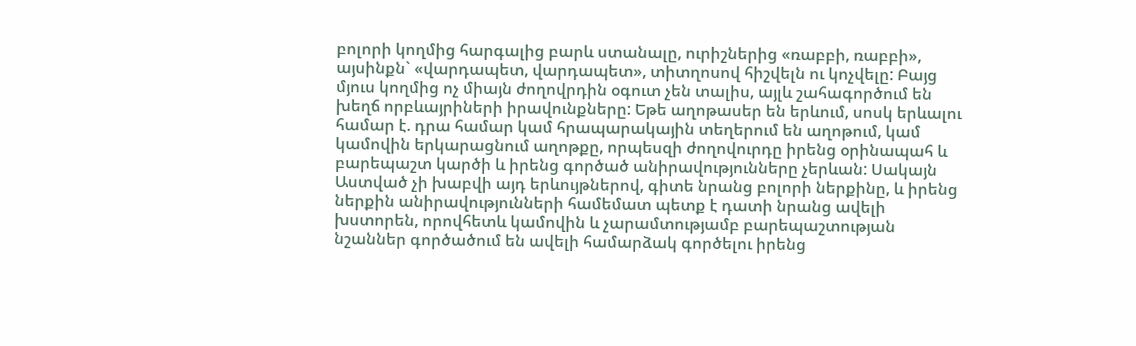բոլորի կողմից հարգալից բարև ստանալը, ուրիշներից «ռաբբի, ռաբբի», այսինքն` «վարդապետ, վարդապետ», տիտղոսով հիշվելն ու կոչվելը: Բայց մյուս կողմից ոչ միայն ժողովրդին օգուտ չեն տալիս, այլև շահագործում են խեղճ որբևայրիների իրավունքները: Եթե աղոթասեր են երևում, սոսկ երևալու համար է. դրա համար կամ հրապարակային տեղերում են աղոթում, կամ կամովին երկարացնում աղոթքը, որպեսզի ժողովուրդը իրենց օրինապահ և բարեպաշտ կարծի և իրենց գործած անիրավությունները չերևան: Սակայն Աստված չի խաբվի այդ երևույթներով, գիտե նրանց բոլորի ներքինը, և իրենց ներքին անիրավությունների համեմատ պետք է դատի նրանց ավելի խստորեն, որովհետև կամովին և չարամտությամբ բարեպաշտության նշաններ գործածում են ավելի համարձակ գործելու իրենց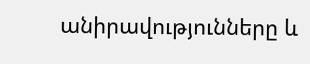անիրավությունները և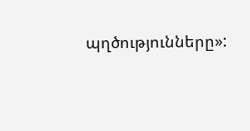պղծությունները»: